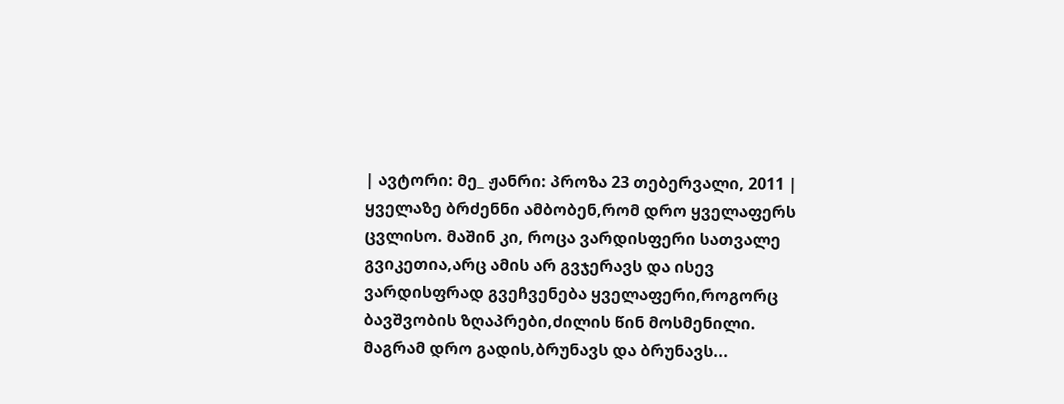| ავტორი: მე_ ჟანრი: პროზა 23 თებერვალი, 2011 |
ყველაზე ბრძენნი ამბობენ,რომ დრო ყველაფერს ცვლისო. მაშინ კი, როცა ვარდისფერი სათვალე გვიკეთია,არც ამის არ გვჯერავს და ისევ ვარდისფრად გვეჩვენება ყველაფერი,როგორც ბავშვობის ზღაპრები,ძილის წინ მოსმენილი. მაგრამ დრო გადის,ბრუნავს და ბრუნავს...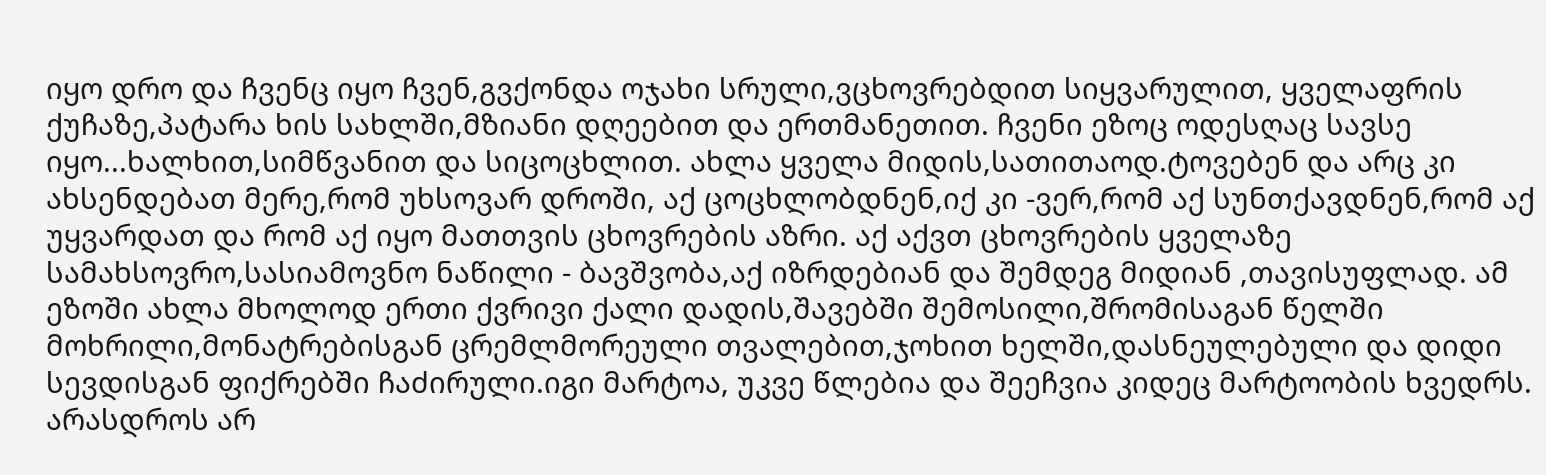იყო დრო და ჩვენც იყო ჩვენ,გვქონდა ოჯახი სრული,ვცხოვრებდით სიყვარულით, ყველაფრის ქუჩაზე,პატარა ხის სახლში,მზიანი დღეებით და ერთმანეთით. ჩვენი ეზოც ოდესღაც სავსე იყო...ხალხით,სიმწვანით და სიცოცხლით. ახლა ყველა მიდის,სათითაოდ.ტოვებენ და არც კი ახსენდებათ მერე,რომ უხსოვარ დროში, აქ ცოცხლობდნენ,იქ კი -ვერ,რომ აქ სუნთქავდნენ,რომ აქ უყვარდათ და რომ აქ იყო მათთვის ცხოვრების აზრი. აქ აქვთ ცხოვრების ყველაზე სამახსოვრო,სასიამოვნო ნაწილი - ბავშვობა,აქ იზრდებიან და შემდეგ მიდიან ,თავისუფლად. ამ ეზოში ახლა მხოლოდ ერთი ქვრივი ქალი დადის,შავებში შემოსილი,შრომისაგან წელში მოხრილი,მონატრებისგან ცრემლმორეული თვალებით,ჯოხით ხელში,დასნეულებული და დიდი სევდისგან ფიქრებში ჩაძირული.იგი მარტოა, უკვე წლებია და შეეჩვია კიდეც მარტოობის ხვედრს. არასდროს არ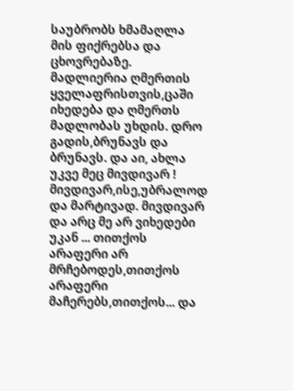საუბრობს ხმამაღლა მის ფიქრებსა და ცხოვრებაზე. მადლიერია ღმერთის ყველაფრისთვის,ცაში იხედება და ღმერთს მადლობას უხდის. დრო გადის,ბრუნავს და ბრუნავს. და აი, ახლა უკვე მეც მივდივარ ! მივდივარ,ისე,უბრალოდ და მარტივად. მივდივარ და არც მე არ ვიხედები უკან ... თითქოს არაფერი არ მრჩებოდეს,თითქოს არაფერი მაჩერებს,თითქოს... და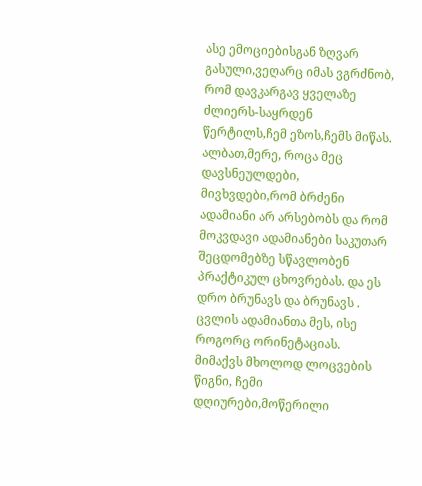ასე ემოციებისგან ზღვარ გასული,ვეღარც იმას ვგრძნობ, რომ დავკარგავ ყველაზე ძლიერს-საყრდენ წერტილს,ჩემ ეზოს,ჩემს მიწას. ალბათ,მერე, როცა მეც დავსნეულდები, მივხვდები,რომ ბრძენი ადამიანი არ არსებობს და რომ მოკვდავი ადამიანები საკუთარ შეცდომებზე სწავლობენ პრაქტიკულ ცხოვრებას. და ეს დრო ბრუნავს და ბრუნავს . ცვლის ადამიანთა მეს, ისე როგორც ორინეტაციას. მიმაქვს მხოლოდ ლოცვების წიგნი, ჩემი დღიურები,მოწერილი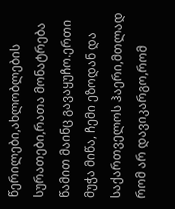წერილები,ახლობლების სურათები,რათა მონატრება წამით მაინც გავაყუჩო.ერთი მუჭა მიწა, ჩემი ეზოდან და საქართველოს ჰაერი,მთლად რომ არ დავიკარგო,რომ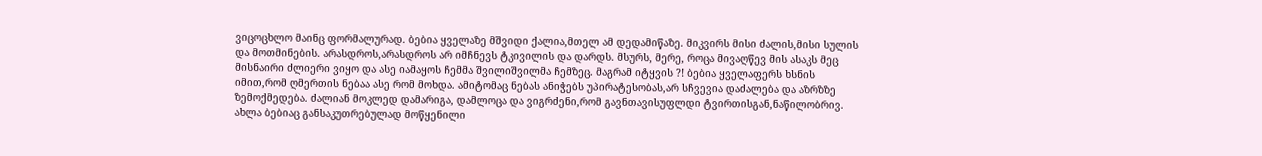ვიცოცხლო მაინც ფორმალურად. ბებია ყველაზე მშვიდი ქალია,მთელ ამ დედამიწაზე. მიკვირს მისი ძალის,მისი სულის და მოთმინების. არასდროს,არასდროს არ იმჩნევს ტკივილის და დარდს. მსურს, მერე, როცა მივაღწევ მის ასაკს მეც მისნაირი ძლიერი ვიყო და ასე იამაყოს ჩემმა შვილიშვილმა ჩემზეც. მაგრამ იტყვის ?! ბებია ყველაფერს ხსნის იმით,რომ ღმერთის ნებაა ასე რომ მოხდა. ამიტომაც ნებას ანიჭებს უპირატესობას,არ სჩვევია დაძალება და აზრზზე ზემოქმედება. ძალიან მოკლედ დამარიგა, დამლოცა და ვიგრძენი,რომ გავნთავისუფლდი ტვირთისგან,ნაწილობრივ. ახლა ბებიაც განსაკუთრებულად მოწყენილი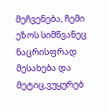მეჩვენება, ჩემი ეზოს სიმწვანეც ნაცრისფრად მესახება და მეტიც,ვუყურებ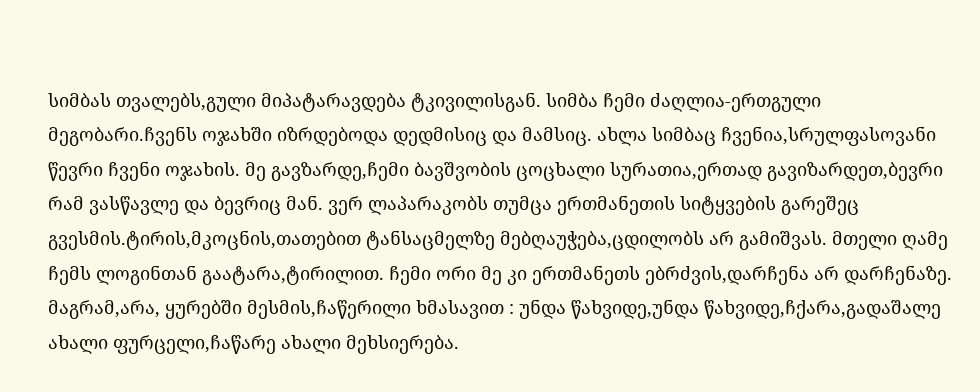სიმბას თვალებს,გული მიპატარავდება ტკივილისგან. სიმბა ჩემი ძაღლია-ერთგული მეგობარი.ჩვენს ოჯახში იზრდებოდა დედმისიც და მამსიც. ახლა სიმბაც ჩვენია,სრულფასოვანი წევრი ჩვენი ოჯახის. მე გავზარდე,ჩემი ბავშვობის ცოცხალი სურათია,ერთად გავიზარდეთ,ბევრი რამ ვასწავლე და ბევრიც მან. ვერ ლაპარაკობს თუმცა ერთმანეთის სიტყვების გარეშეც გვესმის.ტირის,მკოცნის,თათებით ტანსაცმელზე მებღაუჭება,ცდილობს არ გამიშვას. მთელი ღამე ჩემს ლოგინთან გაატარა,ტირილით. ჩემი ორი მე კი ერთმანეთს ებრძვის,დარჩენა არ დარჩენაზე. მაგრამ,არა, ყურებში მესმის,ჩაწერილი ხმასავით : უნდა წახვიდე,უნდა წახვიდე,ჩქარა,გადაშალე ახალი ფურცელი,ჩაწარე ახალი მეხსიერება.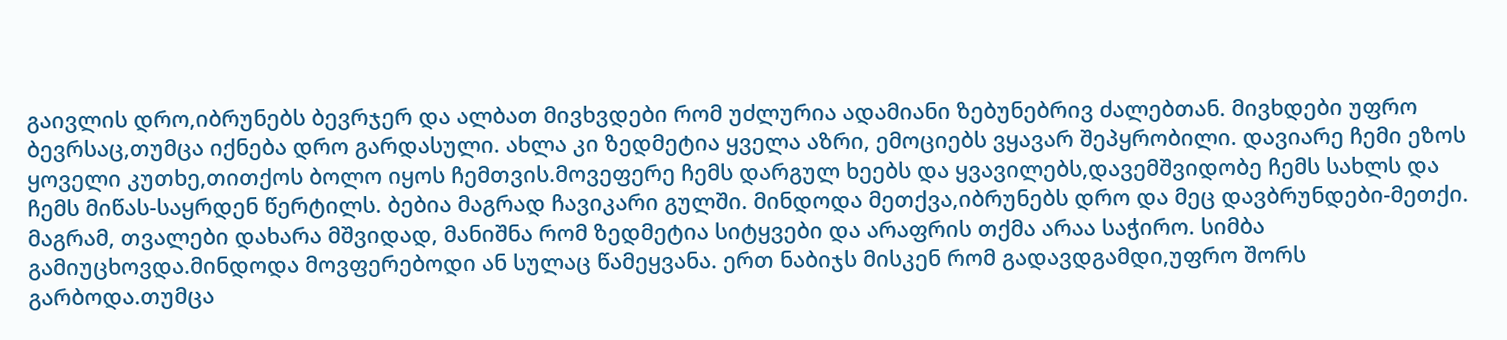გაივლის დრო,იბრუნებს ბევრჯერ და ალბათ მივხვდები რომ უძლურია ადამიანი ზებუნებრივ ძალებთან. მივხდები უფრო ბევრსაც,თუმცა იქნება დრო გარდასული. ახლა კი ზედმეტია ყველა აზრი, ემოციებს ვყავარ შეპყრობილი. დავიარე ჩემი ეზოს ყოველი კუთხე,თითქოს ბოლო იყოს ჩემთვის.მოვეფერე ჩემს დარგულ ხეებს და ყვავილებს,დავემშვიდობე ჩემს სახლს და ჩემს მიწას-საყრდენ წერტილს. ბებია მაგრად ჩავიკარი გულში. მინდოდა მეთქვა,იბრუნებს დრო და მეც დავბრუნდები-მეთქი. მაგრამ, თვალები დახარა მშვიდად, მანიშნა რომ ზედმეტია სიტყვები და არაფრის თქმა არაა საჭირო. სიმბა გამიუცხოვდა.მინდოდა მოვფერებოდი ან სულაც წამეყვანა. ერთ ნაბიჯს მისკენ რომ გადავდგამდი,უფრო შორს გარბოდა.თუმცა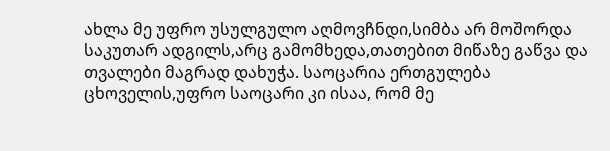ახლა მე უფრო უსულგულო აღმოვჩნდი,სიმბა არ მოშორდა საკუთარ ადგილს,არც გამომხედა,თათებით მიწაზე გაწვა და თვალები მაგრად დახუჭა. საოცარია ერთგულება ცხოველის,უფრო საოცარი კი ისაა, რომ მე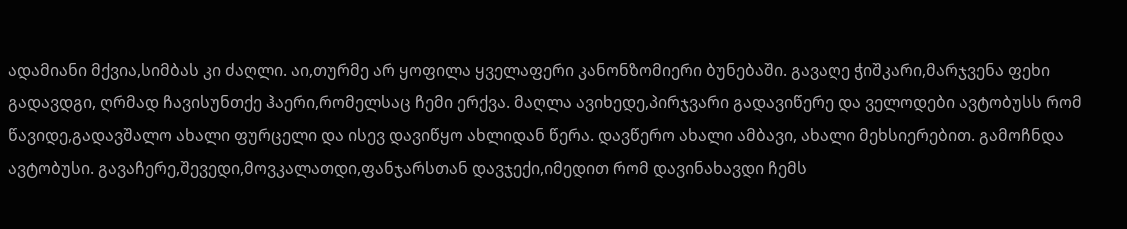ადამიანი მქვია,სიმბას კი ძაღლი. აი,თურმე არ ყოფილა ყველაფერი კანონზომიერი ბუნებაში. გავაღე ჭიშკარი,მარჯვენა ფეხი გადავდგი, ღრმად ჩავისუნთქე ჰაერი,რომელსაც ჩემი ერქვა. მაღლა ავიხედე,პირჯვარი გადავიწერე და ველოდები ავტობუსს რომ წავიდე,გადავშალო ახალი ფურცელი და ისევ დავიწყო ახლიდან წერა. დავწერო ახალი ამბავი, ახალი მეხსიერებით. გამოჩნდა ავტობუსი. გავაჩერე,შევედი,მოვკალათდი,ფანჯარსთან დავჯექი,იმედით რომ დავინახავდი ჩემს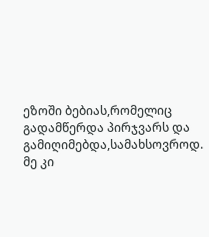ეზოში ბებიას,რომელიც გადამწერდა პირჯვარს და გამიღიმებდა,სამახსოვროდ. მე კი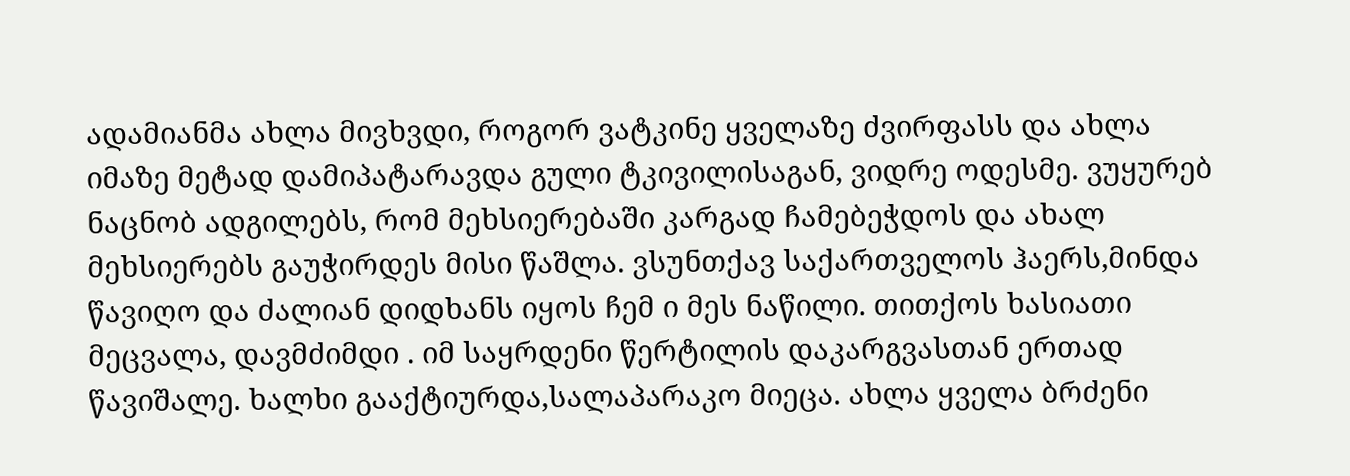ადამიანმა ახლა მივხვდი, როგორ ვატკინე ყველაზე ძვირფასს და ახლა იმაზე მეტად დამიპატარავდა გული ტკივილისაგან, ვიდრე ოდესმე. ვუყურებ ნაცნობ ადგილებს, რომ მეხსიერებაში კარგად ჩამებეჭდოს და ახალ მეხსიერებს გაუჭირდეს მისი წაშლა. ვსუნთქავ საქართველოს ჰაერს,მინდა წავიღო და ძალიან დიდხანს იყოს ჩემ ი მეს ნაწილი. თითქოს ხასიათი მეცვალა, დავმძიმდი . იმ საყრდენი წერტილის დაკარგვასთან ერთად წავიშალე. ხალხი გააქტიურდა,სალაპარაკო მიეცა. ახლა ყველა ბრძენი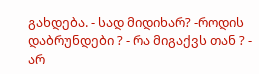გახდება. - სად მიდიხარ? -როდის დაბრუნდები ? - რა მიგაქვს თან ? - არ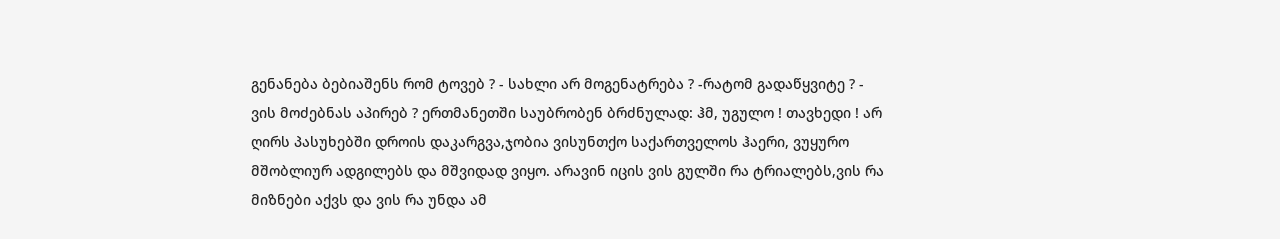გენანება ბებიაშენს რომ ტოვებ ? - სახლი არ მოგენატრება ? -რატომ გადაწყვიტე ? - ვის მოძებნას აპირებ ? ერთმანეთში საუბრობენ ბრძნულად: ჰმ, უგულო ! თავხედი ! არ ღირს პასუხებში დროის დაკარგვა,ჯობია ვისუნთქო საქართველოს ჰაერი, ვუყურო მშობლიურ ადგილებს და მშვიდად ვიყო. არავინ იცის ვის გულში რა ტრიალებს,ვის რა მიზნები აქვს და ვის რა უნდა ამ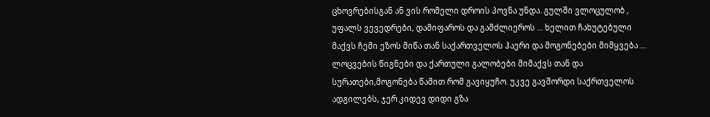ცხოვრებისგან ან ვის რომელი დროის პოვნა უნდა. გულში ვლოცულობ , უფალს ვევედრები, დამიფაროს და გამძლიეროს ... ხელით ჩახუტებული მაქვს ჩემი ეზოს მიწა თან საქართველოს ჰაერი და მოგონებები მიმყვება ... ლოცვების წიგნები და ქართული გალობები მიმაქვს თან და სურათები,მოგონება წამით რომ გავიყუჩო. უკვე გავშორდი საქრთველოს ადგილებს, ჯერ კიდევ დიდი გზა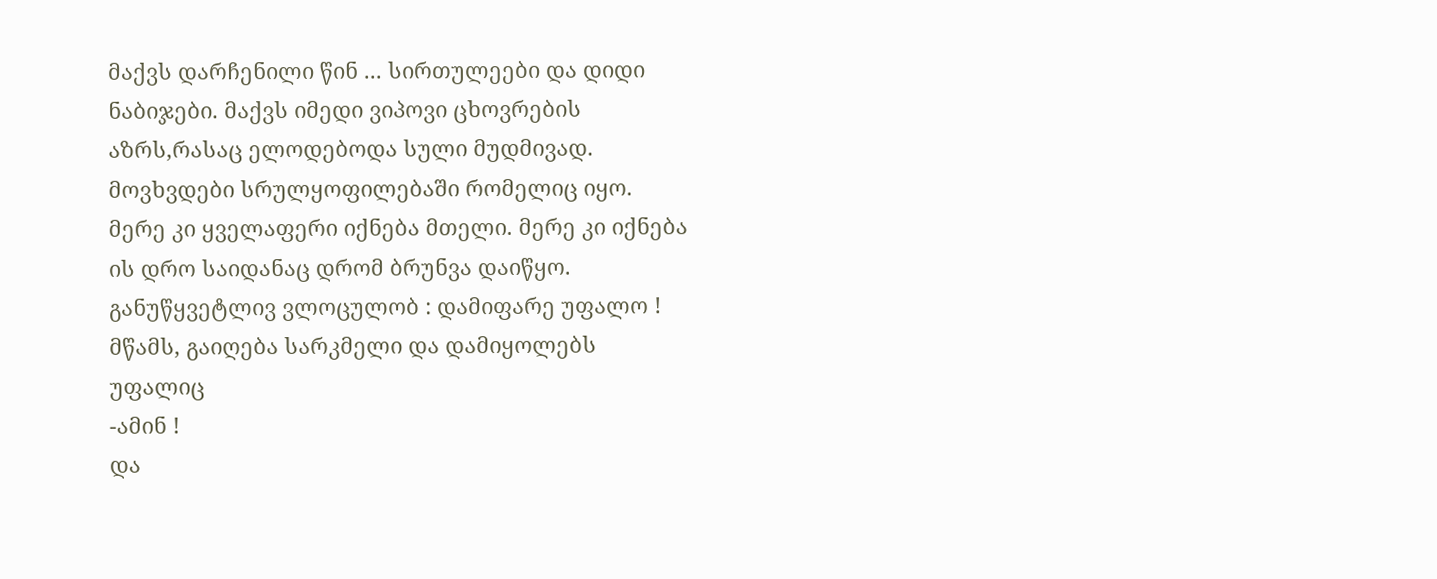მაქვს დარჩენილი წინ ... სირთულეები და დიდი ნაბიჯები. მაქვს იმედი ვიპოვი ცხოვრების აზრს,რასაც ელოდებოდა სული მუდმივად. მოვხვდები სრულყოფილებაში რომელიც იყო. მერე კი ყველაფერი იქნება მთელი. მერე კი იქნება ის დრო საიდანაც დრომ ბრუნვა დაიწყო. განუწყვეტლივ ვლოცულობ : დამიფარე უფალო ! მწამს, გაიღება სარკმელი და დამიყოლებს უფალიც
-ამინ !
და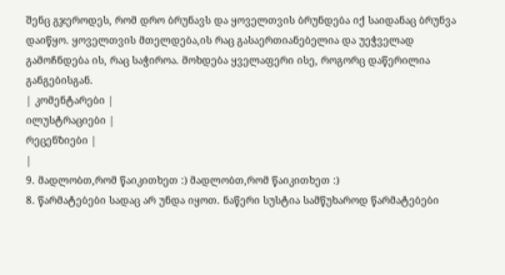შენც გჯეროდეს, რომ დრო ბრუნავს და ყოველთვის ბრუნდება იქ საიდანაც ბრუნვა დაიწყო. ყოველთვის მთელდება,ის რაც გასაერთიანებელია და უეჭველად გამოჩნდება ის, რაც საჭიროა. მოხდება ყველაფერი ისე, როგორც დაწერილია განგებისგან.
| კომენტარები |
ილუსტრაციები |
რეცენზიები |
|
9. მადლობთ,რომ წაიკითხეთ :) მადლობთ,რომ წაიკითხეთ :)
8. წარმატებები სადაც არ უნდა იყოთ. ნაწერი სუსტია სამწუხაროდ წარმატებები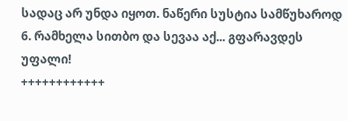სადაც არ უნდა იყოთ. ნაწერი სუსტია სამწუხაროდ
6. რამხელა სითბო და სევაა აქ... გფარავდეს უფალი!
++++++++++++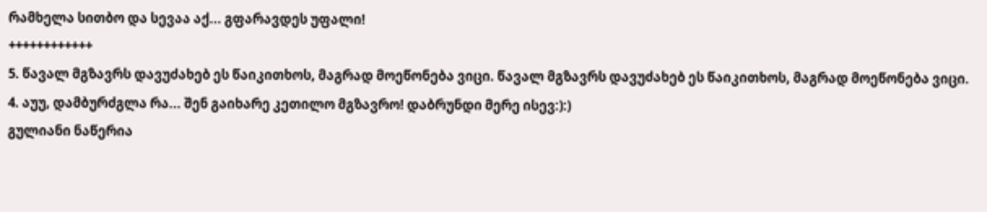რამხელა სითბო და სევაა აქ... გფარავდეს უფალი!
++++++++++++
5. წავალ მგზავრს დავუძახებ ეს წაიკითხოს, მაგრად მოეწონება ვიცი. წავალ მგზავრს დავუძახებ ეს წაიკითხოს, მაგრად მოეწონება ვიცი.
4. აუუ, დამბურძგლა რა... შენ გაიხარე კეთილო მგზავრო! დაბრუნდი მერე ისევ:):)
გულიანი ნაწერია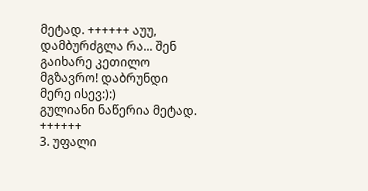მეტად. ++++++ აუუ, დამბურძგლა რა... შენ გაიხარე კეთილო მგზავრო! დაბრუნდი მერე ისევ:):)
გულიანი ნაწერია მეტად. ++++++
3. უფალი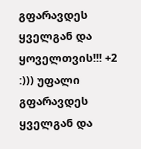გფარავდეს ყველგან და ყოველთვის!!! +2 :))) უფალი გფარავდეს ყველგან და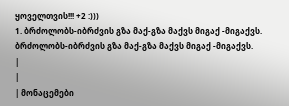ყოველთვის!!! +2 :)))
1. ბრძოლობს-იბრძვის გზა მაქ-გზა მაქვს მიგაქ -მიგაქვს.
ბრძოლობს-იბრძვის გზა მაქ-გზა მაქვს მიგაქ -მიგაქვს.
|
|
| მონაცემები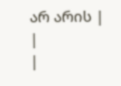არ არის |
|
|